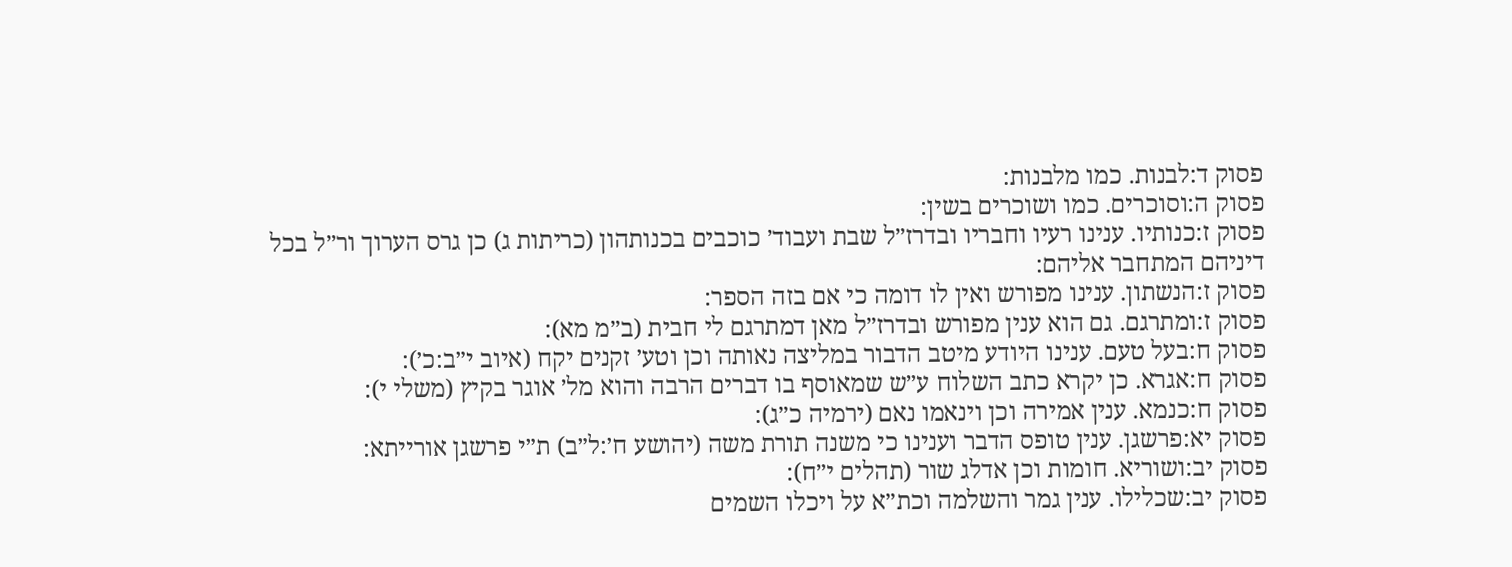פסוק ד:לבנות. כמו מלבנות:
פסוק ה:וסוכרים. כמו ושוכרים בשין:
פסוק ז:כנותיו. ענינו רעיו וחבריו ובדרז״ל שבת ועבוד׳ כוכבים בכנותהון (כריתות ג) כן גרס הערוך ור״ל בכל דיניהם המתחבר אליהם:
פסוק ז:הנשתון. ענינו מפורש ואין לו דומה כי אם בזה הספר:
פסוק ז:ומתרגם. גם הוא ענין מפורש ובדרז״ל מאן דמתרגם לי חבית (ב״מ מא):
פסוק ח:בעל טעם. ענינו היודע מיטב הדבור במליצה נאותה וכן וטע׳ זקנים יקח (איוב י״ב:כ׳):
פסוק ח:אגרא. כן יקרא כתב השלוח ע״ש שמאוסף בו דברים הרבה והוא מל׳ אוגר בקיץ (משלי י):
פסוק ח:כנמא. ענין אמירה וכן וינאמו נאם (ירמיה כ״ג):
פסוק יא:פרשגן. ענין טופס הדבר וענינו כי משנה תורת משה (יהושע ח׳:ל״ב) ת״י פרשגן אורייתא:
פסוק יב:ושוריא. חומות וכן אדלג שור (תהלים י״ח):
פסוק יב:שכלילו. ענין גמר והשלמה וכת״א על ויכלו השמים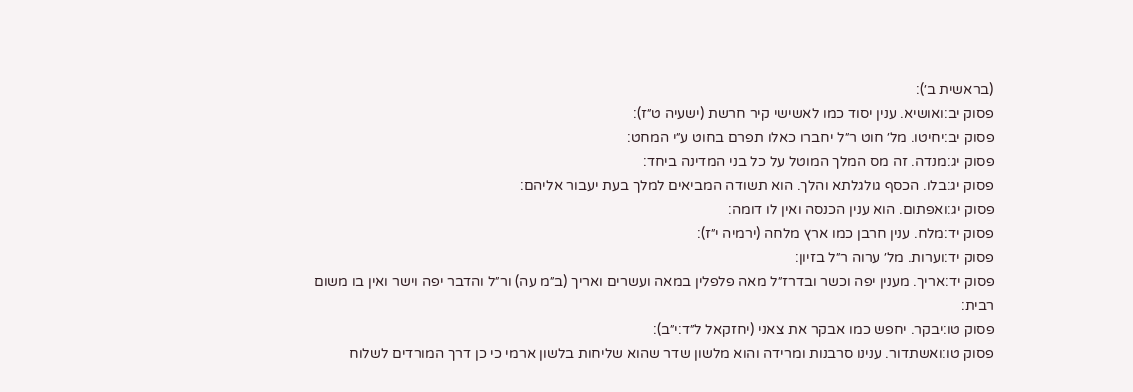(בראשית ב׳):
פסוק יב:ואושיא. ענין יסוד כמו לאשישי קיר חרשת (ישעיה ט״ז):
פסוק יב:יחיטו. מל׳ חוט ר״ל יחברו כאלו תפרם בחוט ע״י המחט:
פסוק יג:מנדה. זה מס המלך המוטל על כל בני המדינה ביחד:
פסוק יג:בלו. הכסף גולגלתא והלך. הוא תשודה המביאים למלך בעת יעבור אליהם:
פסוק יג:ואפתום. הוא ענין הכנסה ואין לו דומה:
פסוק יד:מלח. ענין חרבן כמו ארץ מלחה (ירמיה י״ז):
פסוק יד:וערות. מל׳ ערוה ר״ל בזיון:
פסוק יד:אריך. מענין יפה וכשר ובדרז״ל מאה פלפלין במאה ועשרים ואריך (ב״מ עה) ור״ל והדבר יפה וישר ואין בו משום רבית:
פסוק טו:יבקר. יחפש כמו אבקר את צאני (יחזקאל ל״ד:י״ב):
פסוק טו:ואשתדור. ענינו סרבנות ומרידה והוא מלשון שדר שהוא שליחות בלשון ארמי כי כן דרך המורדים לשלוח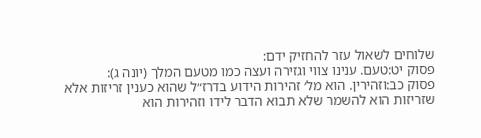שלוחים לשאול עזר להחזיק ידם:
פסוק יט:טעם. ענינו צווי וגזירה ועצה כמו מטעם המלך (יונה ג):
פסוק כב:וזהירין. הוא מל׳ זהירות הידוע בדרז״ל שהוא כענין זריזות אלא שזריזות הוא להשמר שלא תבוא הדבר לידו וזהירות הוא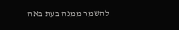להשמר ממנה בעת באה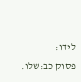לידו:
פסוק כב:שלו.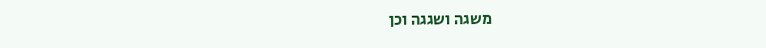משגה ושגגה וכן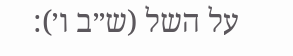על השל (ש״ב ו׳):